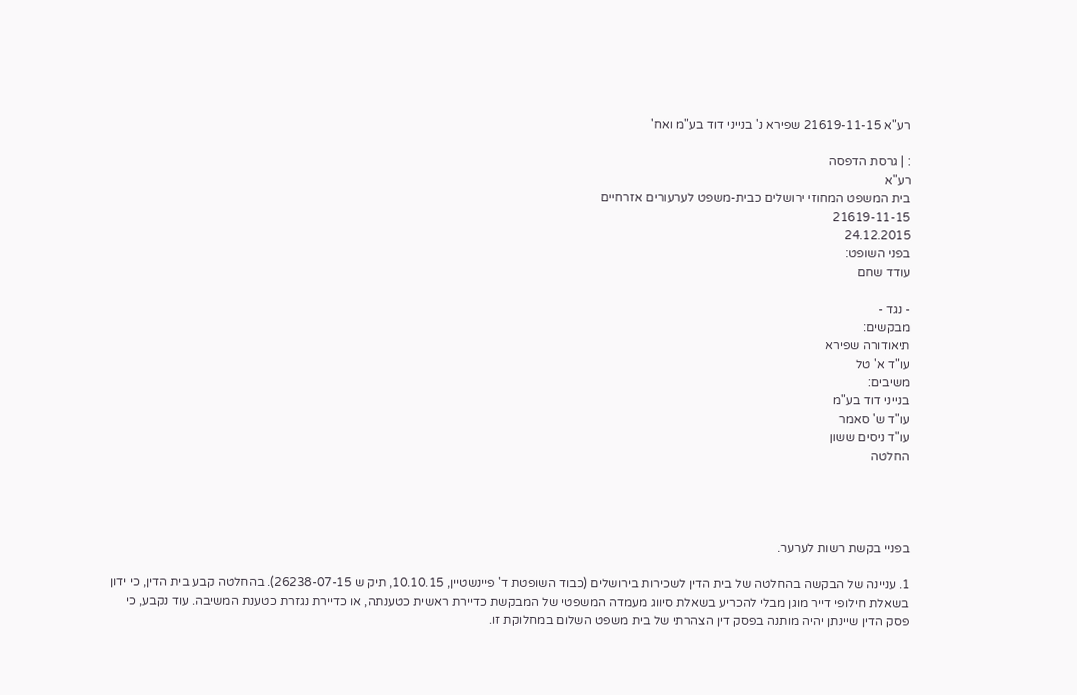רע"א 21619-11-15 שפירא נ' בנייני דוד בע"מ ואח'

: | גרסת הדפסה
רע"א
בית המשפט המחוזי ירושלים כבית-משפט לערעורים אזרחיים
21619-11-15
24.12.2015
בפני השופט:
עודד שחם

- נגד -
מבקשים:
תיאודורה שפירא
עו"ד א' טל
משיבים:
בנייני דוד בע"מ
עו"ד ש' סאמר
עו"ד ניסים ששון
החלטה




בפניי בקשת רשות לערער.

1. עניינה של הבקשה בהחלטה של בית הדין לשכירות בירושלים (כבוד השופטת ד' פיינשטיין, 10.10.15, תיק ש 26238-07-15). בהחלטה קבע בית הדין, כי ידון בשאלת חילופי דייר מוגן מבלי להכריע בשאלת סיווג מעמדה המשפטי של המבקשת כדיירת ראשית כטענתה, או כדיירת נגזרת כטענת המשיבה. עוד נקבע, כי פסק הדין שיינתן יהיה מותנה בפסק דין הצהרתי של בית משפט השלום במחלוקת זו.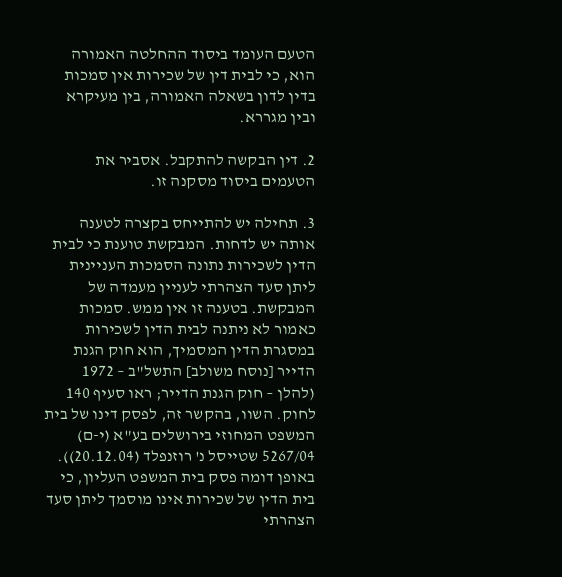הטעם העומד ביסוד ההחלטה האמורה הוא, כי לבית דין של שכירות אין סמכות בדין לדון בשאלה האמורה, בין מעיקרא ובין מגררא.

2. דין הבקשה להתקבל. אסביר את הטעמים ביסוד מסקנה זו.

3. תחילה יש להתייחס בקצרה לטענה אותה יש לדחות. המבקשת טוענת כי לבית הדין לשכירות נתונה הסמכות העניינית ליתן סעד הצהרתי לעניין מעמדה של המבקשת. בטענה זו אין ממש. סמכות כאמור לא ניתנה לבית הדין לשכירות במסגרת הדין המסמיך, הוא חוק הגנת הדייר [נוסח משולב] התשל"ב – 1972 (להלן – חוק הגנת הדייר; ראו סעיף 140 לחוק. השוו, בהקשר זה, לפסק דינו של בית המשפט המחוזי בירושלים בע"א (י-ם) 5267/04 שטייסל נ' רוזנפלד (20.12.04)). באופן דומה פסק בית המשפט העליון, כי בית הדין של שכירות אינו מוסמך ליתן סעד הצהרתי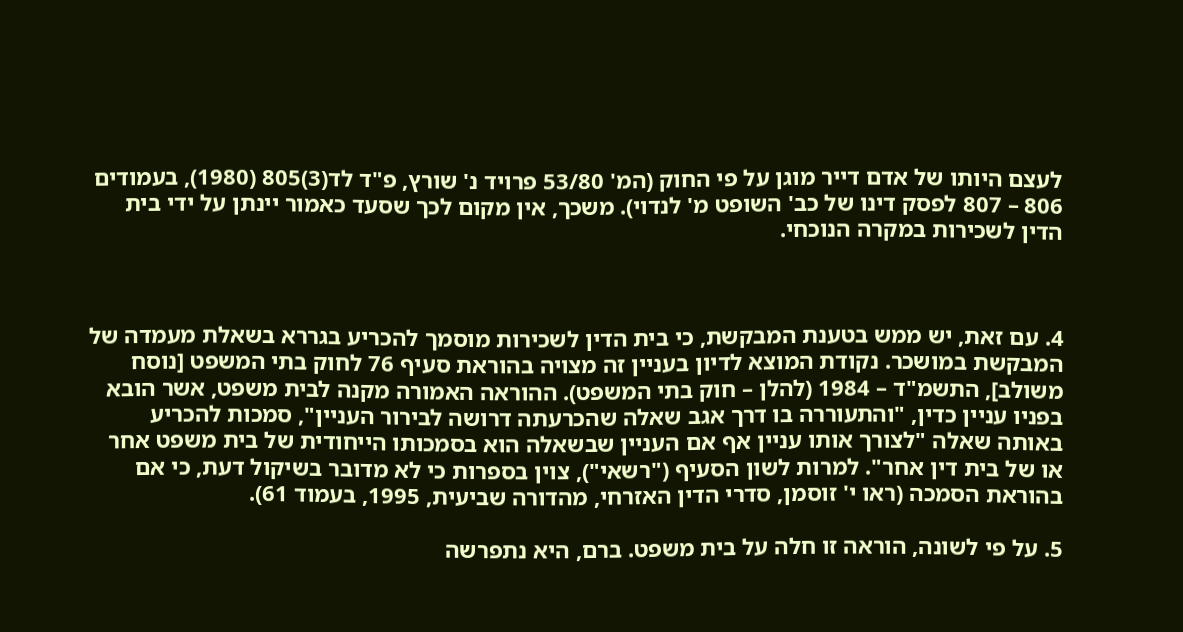לעצם היותו של אדם דייר מוגן על פי החוק (המ' 53/80 פרויד נ' שורץ, פ"ד לד(3)805 (1980), בעמודים 806 – 807 לפסק דינו של כב' השופט מ' לנדוי). משכך, אין מקום לכך שסעד כאמור יינתן על ידי בית הדין לשכירות במקרה הנוכחי.



4. עם זאת, יש ממש בטענת המבקשת, כי בית הדין לשכירות מוסמך להכריע בגררא בשאלת מעמדה של המבקשת במושכר. נקודת המוצא לדיון בעניין זה מצויה בהוראת סעיף 76 לחוק בתי המשפט [נוסח משולב], התשמ"ד – 1984 (להלן – חוק בתי המשפט). ההוראה האמורה מקנה לבית משפט, אשר הובא בפניו עניין כדין, "והתעוררה בו דרך אגב שאלה שהכרעתה דרושה לבירור העניין", סמכות להכריע באותה שאלה "לצורך אותו עניין אף אם העניין שבשאלה הוא בסמכותו הייחודית של בית משפט אחר או של בית דין אחר". למרות לשון הסעיף ("רשאי"), צוין בספרות כי לא מדובר בשיקול דעת, כי אם בהוראת הסמכה (ראו י' זוסמן, סדרי הדין האזרחי, מהדורה שביעית, 1995, בעמוד 61).

5. על פי לשונה, הוראה זו חלה על בית משפט. ברם, היא נתפרשה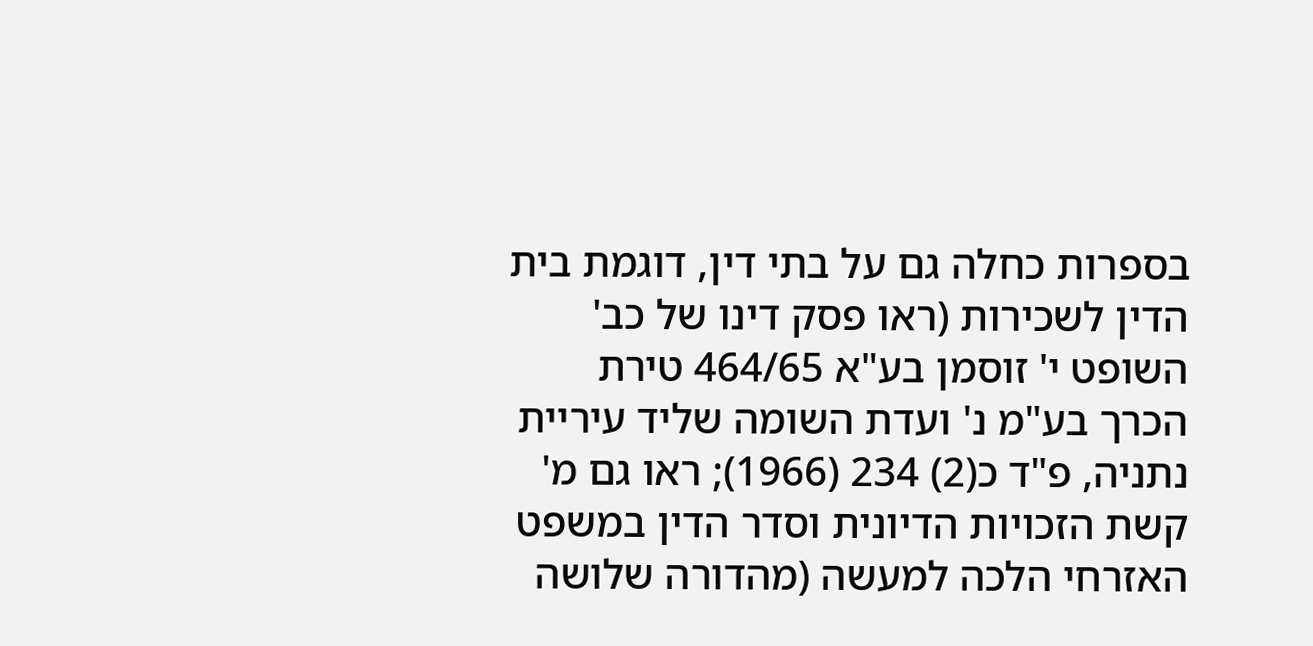בספרות כחלה גם על בתי דין, דוגמת בית הדין לשכירות (ראו פסק דינו של כב' השופט י' זוסמן בע"א 464/65 טירת הכרך בע"מ נ' ועדת השומה שליד עיריית נתניה, פ"ד כ(2) 234 (1966); ראו גם מ' קשת הזכויות הדיונית וסדר הדין במשפט האזרחי הלכה למעשה (מהדורה שלושה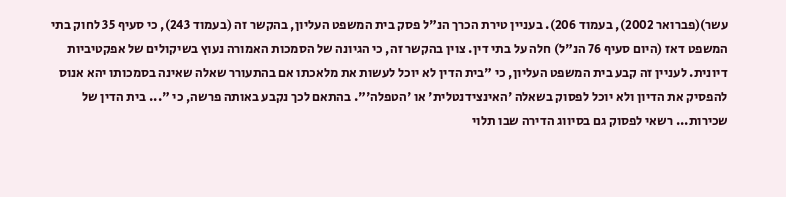עשר)(פברואר 2002), בעמוד 206). בעניין טירת הכרך הנ"ל פסק בית המשפט העליון, בהקשר זה (בעמוד 243), כי סעיף 35 לחוק בתי המשפט דאז (היום סעיף 76 הנ"ל) חלה על בתי דין. צוין בהקשר זה, כי הגיונה של הסמכות האמורה נעוץ בשיקולים של אפקטיביות דיונית. לעניין זה קבע בית המשפט העליון, כי "בית הדין לא יוכל לעשות את מלאכתו אם בהתעורר שאלה שאינה בסמכותו יהא אנוס להפסיק את הדיון ולא יוכל לפסוק בשאלה 'האינצידנטלית' או 'הטפלה'". בהתאם לכך נקבע באותה פרשה, כי "... בית הדין של שכירות... רשאי לפסוק גם בסיווג הדירה שבו תלוי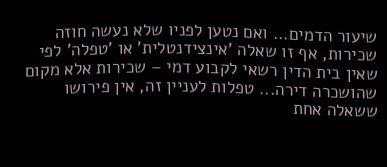שיעור הדמים... ואם נטען לפניו שלא נעשה חוזה שכירות, אף זו שאלה 'אינצידנטלית' או 'טפלה' לפי שאין בית הדין רשאי לקבוע דמי – שכירות אלא מקום שהושכרה דירה... טפלות לעניין זה, אין פירושו ששאלה אחת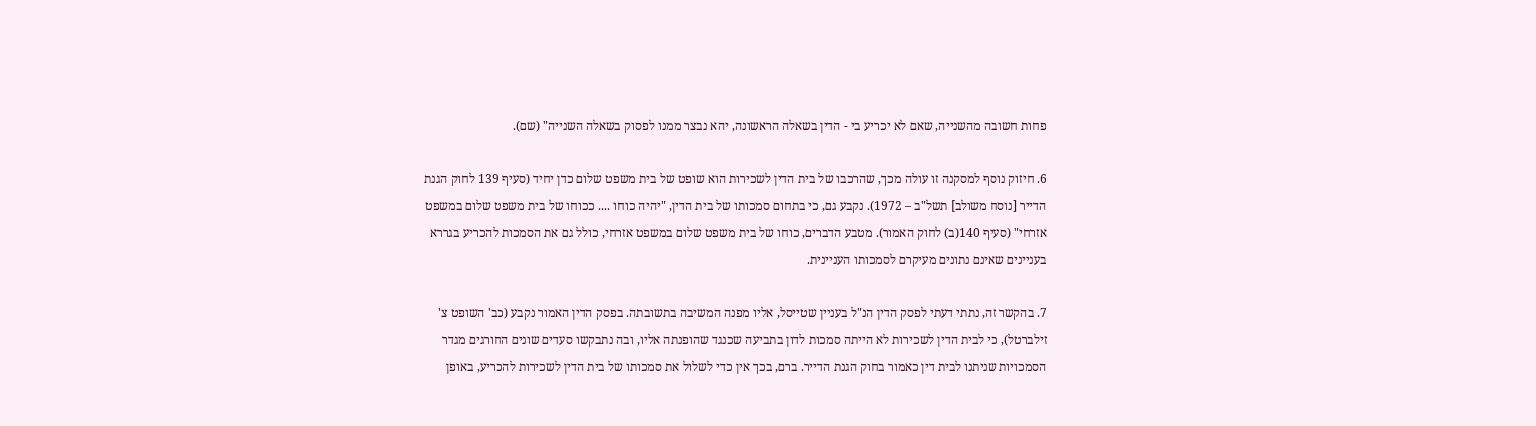פחות חשובה מהשנייה, שאם לא יכריע בי - הדין בשאלה הראשונה, יהא נבצר ממנו לפסוק בשאלה השנייה" (שם).

6. חיזוק נוסף למסקנה זו עולה מכך, שהרכבו של בית הדין לשכירות הוא שופט של בית משפט שלום כדן יחיד (סעיף 139 לחוק הגנת הדייר [נוסח משולב] תשל"ב – 1972). נקבע גם, כי בתחום סמכותו של בית הדין, "יהיה כוחו .... ככוחו של בית משפט שלום במשפט אזרחי" (סעיף 140(ב) לחוק האמור). מטבע הדברים, כוחו של בית משפט שלום במשפט אזרחי, כולל גם את הסמכות להכריע בגררא בעניינים שאינם נתונים מעיקרם לסמכותו העניינית.

7. בהקשר זה, נתתי דעתי לפסק הדין הנ"ל בעניין שטייסל, אליו מפנה המשיבה בתשובתה. בפסק הדין האמור נקבע (כב' השופט צ' זילברטל), כי לבית הדין לשכירות לא הייתה סמכות לדון בתביעה שכנגד שהופנתה אליו, ובה נתבקשו סעדים שונים החורגים מגדר הסמכויות שניתנו לבית דין כאמור בחוק הגנת הדייר. ברם, בכך אין כדי לשלול את סמכותו של בית הדין לשכירות להכריע, באופן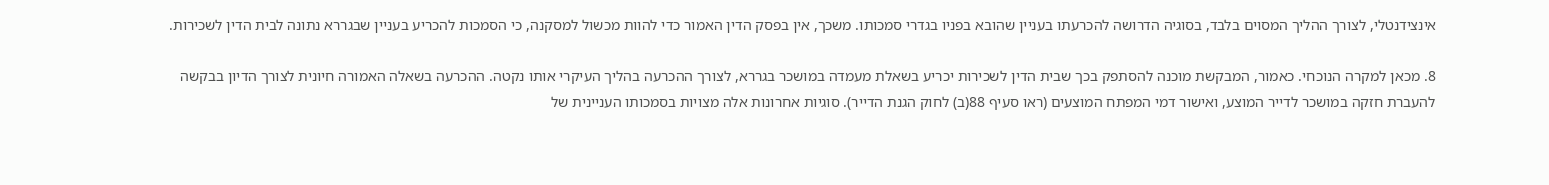אינצידנטלי, לצורך ההליך המסוים בלבד, בסוגיה הדרושה להכרעתו בעניין שהובא בפניו בגדרי סמכותו. משכך, אין בפסק הדין האמור כדי להוות מכשול למסקנה, כי הסמכות להכריע בעניין שבגררא נתונה לבית הדין לשכירות.

8. מכאן למקרה הנוכחי. כאמור, המבקשת מוכנה להסתפק בכך שבית הדין לשכירות יכריע בשאלת מעמדה במושכר בגררא, לצורך ההכרעה בהליך העיקרי אותו נקטה. ההכרעה בשאלה האמורה חיונית לצורך הדיון בבקשה להעברת חזקה במושכר לדייר המוצע, ואישור דמי המפתח המוצעים (ראו סעיף 88(ב) לחוק הגנת הדייר). סוגיות אחרונות אלה מצויות בסמכותו העניינית של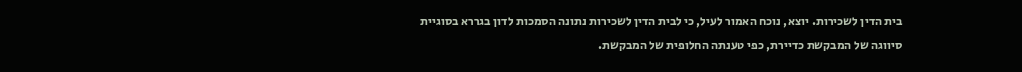בית הדין לשכירות. יוצא, נוכח האמור לעיל, כי לבית הדין לשכירות נתונה הסמכות לדון בגררא בסוגיית סיווגה של המבקשת כדיירת, כפי טענתה החלופית של המבקשת.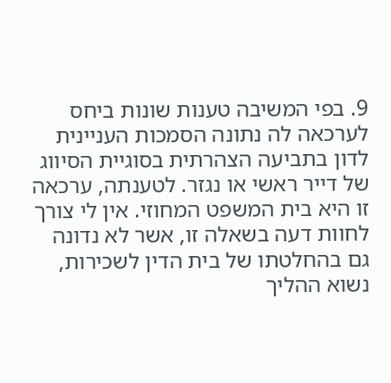9. בפי המשיבה טענות שונות ביחס לערכאה לה נתונה הסמכות העניינית לדון בתביעה הצהרתית בסוגיית הסיווג של דייר ראשי או נגזר. לטענתה, ערכאה זו היא בית המשפט המחוזי. אין לי צורך לחוות דעה בשאלה זו, אשר לא נדונה גם בהחלטתו של בית הדין לשכירות, נשוא ההליך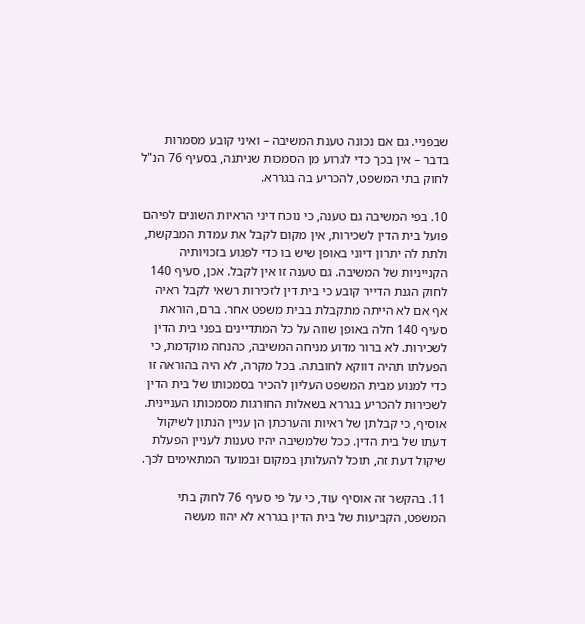שבפניי. גם אם נכונה טענת המשיבה – ואיני קובע מסמרות בדבר – אין בכך כדי לגרוע מן הסמכות שניתנה, בסעיף 76 הנ"ל לחוק בתי המשפט, להכריע בה בגררא.

10. בפי המשיבה גם טענה, כי נוכח דיני הראיות השונים לפיהם פועל בית הדין לשכירות, אין מקום לקבל את עמדת המבקשת, ולתת לה יתרון דיוני באופן שיש בו כדי לפגוע בזכויותיה הקנייניות של המשיבה. גם טענה זו אין לקבל. אכן, סעיף 140 לחוק הגנת הדייר קובע כי בית דין לזכירות רשאי לקבל ראיה אף אם לא הייתה מתקבלת בבית משפט אחר. ברם, הוראת סעיף 140 חלה באופן שווה על כל המתדיינים בפני בית הדין לשכירות. לא ברור מדוע מניחה המשיבה, כהנחה מוקדמת, כי הפעלתו תהיה דווקא לחובתה. בכל מקרה, לא היה בהוראה זו כדי למנוע מבית המשפט העליון להכיר בסמכותו של בית הדין לשכירות להכריע בגררא בשאלות החורגות מסמכותו העניינית. אוסיף, כי קבלתן של ראיות והערכתן הן עניין הנתון לשיקול דעתו של בית הדין. ככל שלמשיבה יהיו טענות לעניין הפעלת שיקול דעת זה, תוכל להעלותן במקום ובמועד המתאימים לכך.

11. בהקשר זה אוסיף עוד, כי על פי סעיף 76 לחוק בתי המשפט, הקביעות של בית הדין בגררא לא יהוו מעשה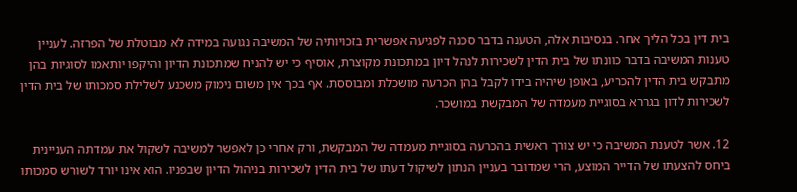בית דין בכל הליך אחר. בנסיבות אלה, הטענה בדבר סכנה לפגיעה אפשרית בזכויותיה של המשיבה נגועה במידה לא מבוטלת של הפרזה. לעניין טענות המשיבה בדבר כוונתו של בית הדין לשכירות לנהל דיון במתכונת מקוצרת, אוסיף כי יש להניח שמתכונת הדיון והיקפו יותאמו לסוגיות בהן מתבקש בית הדין להכריע, באופן שיהיה בידו לקבל בהן הכרעה מושכלת ומבוססת. אף בכך אין משום נימוק משכנע לשלילת סמכותו של בית הדין לשכירות לדון בגררא בסוגיית מעמדה של המבקשת במושכר.

12. אשר לטענת המשיבה כי יש צורך ראשית בהכרעה בסוגיית מעמדה של המבקשת, ורק אחרי כן לאפשר למשיבה לשקול את עמדתה העניינית ביחס להצעתו של הדייר המוצע, הרי שמדובר בעניין הנתון לשיקול דעתו של בית הדין לשכירות בניהול הדיון שבפניו. הוא אינו יורד לשורש סמכותו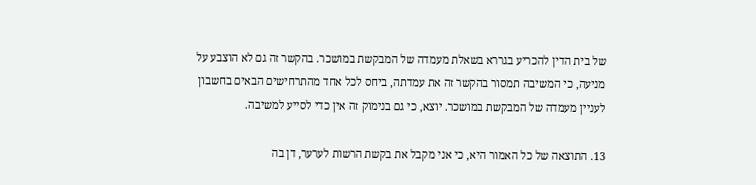של בית הדין להכריע בגררא בשאלת מעמדה של המבקשת במושכר. בהקשר זה גם לא הוצבע על מניעה, כי המשיבה תמסור בהקשר זה את עמדתה, ביחס לכל אחד מהתרחישים הבאים בחשבון לעניין מעמדה של המבקשת במושכר. יוצא, כי גם בנימוק זה אין כדי לסייע למשיבה.

13. התוצאה של כל האמור היא, כי אני מקבל את בקשת הרשות לערער, דן בה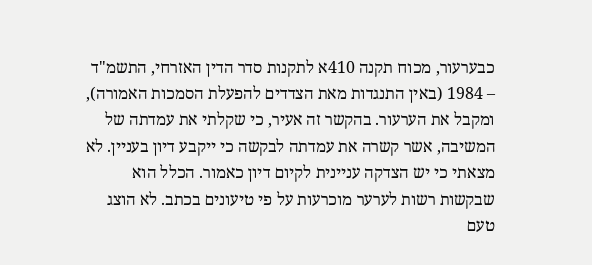כבערעור, מכוח תקנה 410א לתקנות סדר הדין האזרחי, התשמ"ד – 1984 (באין התנגדות מאת הצדדים להפעלת הסמכות האמורה), ומקבל את הערעור. בהקשר זה אעיר, כי שקלתי את עמדתה של המשיבה, אשר קשרה את עמדתה לבקשה כי ייקבע דיון בעניין. לא מצאתי כי יש הצדקה עניינית לקיום דיון כאמור. הכלל הוא שבקשות רשות לערער מוכרעות על פי טיעונים בכתב. לא הוצג טעם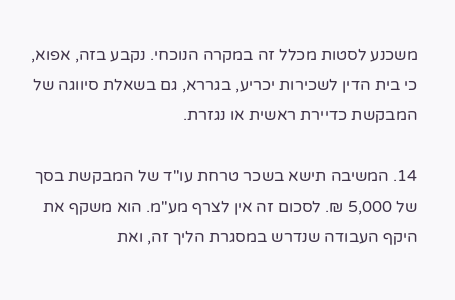משכנע לסטות מכלל זה במקרה הנוכחי. נקבע בזה, אפוא, כי בית הדין לשכירות יכריע, בגררא, גם בשאלת סיווגה של המבקשת כדיירת ראשית או נגזרת.

14. המשיבה תישא בשכר טרחת עו"ד של המבקשת בסך של 5,000 ₪. לסכום זה אין לצרף מע"מ. הוא משקף את היקף העבודה שנדרש במסגרת הליך זה, ואת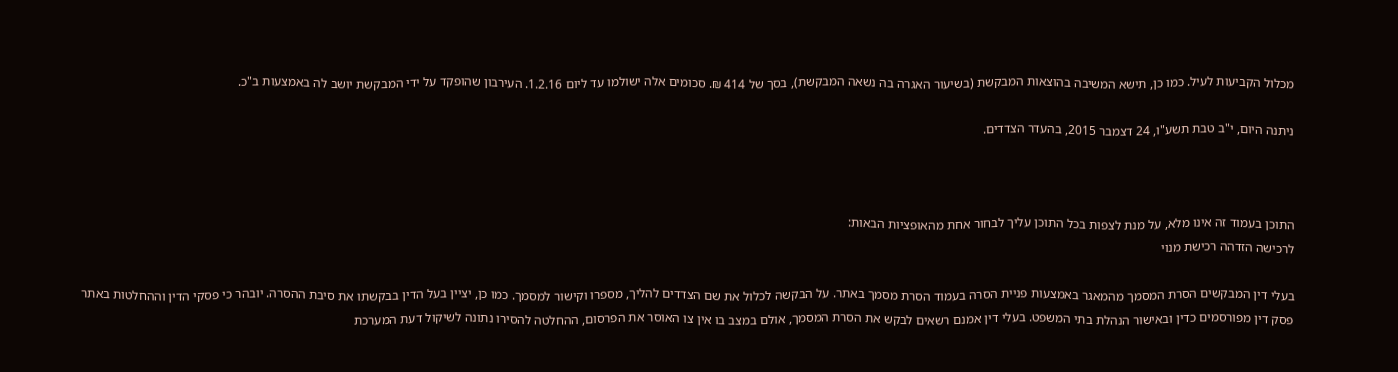מכלול הקביעות לעיל. כמו כן, תישא המשיבה בהוצאות המבקשת (בשיעור האגרה בה נשאה המבקשת), בסך של 414 ₪. סכומים אלה ישולמו עד ליום 1.2.16. העירבון שהופקד על ידי המבקשת יושב לה באמצעות ב"כ.

ניתנה היום, י"ב טבת תשע"ו, 24 דצמבר 2015, בהעדר הצדדים.



התוכן בעמוד זה אינו מלא, על מנת לצפות בכל התוכן עליך לבחור אחת מהאופציות הבאות:
לרכישה הזדהה רכישת מנוי

בעלי דין המבקשים הסרת המסמך מהמאגר באמצעות פניית הסרה בעמוד הסרת מסמך באתר. על הבקשה לכלול את שם הצדדים להליך, מספרו וקישור למסמך. כמו כן, יציין בעל הדין בבקשתו את סיבת ההסרה. יובהר כי פסקי הדין וההחלטות באתר פסק דין מפורסמים כדין ובאישור הנהלת בתי המשפט. בעלי דין אמנם רשאים לבקש את הסרת המסמך, אולם במצב בו אין צו האוסר את הפרסום, ההחלטה להסירו נתונה לשיקול דעת המערכת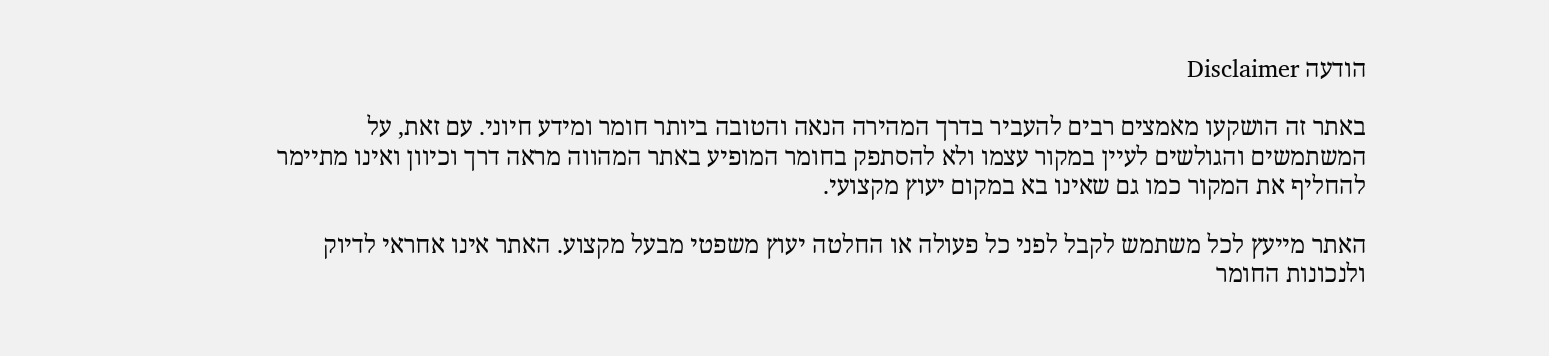הודעה Disclaimer

באתר זה הושקעו מאמצים רבים להעביר בדרך המהירה הנאה והטובה ביותר חומר ומידע חיוני. עם זאת, על המשתמשים והגולשים לעיין במקור עצמו ולא להסתפק בחומר המופיע באתר המהווה מראה דרך וכיוון ואינו מתיימר להחליף את המקור כמו גם שאינו בא במקום יעוץ מקצועי.

האתר מייעץ לכל משתמש לקבל לפני כל פעולה או החלטה יעוץ משפטי מבעל מקצוע. האתר אינו אחראי לדיוק ולנכונות החומר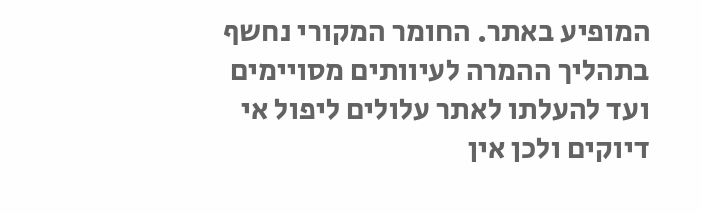המופיע באתר. החומר המקורי נחשף בתהליך ההמרה לעיוותים מסויימים ועד להעלתו לאתר עלולים ליפול אי דיוקים ולכן אין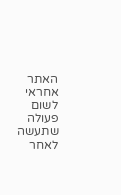האתר אחראי לשום פעולה שתעשה לאחר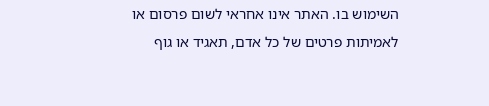השימוש בו. האתר אינו אחראי לשום פרסום או לאמיתות פרטים של כל אדם, תאגיד או גוף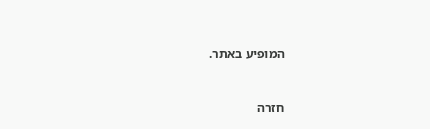המופיע באתר.


חזרה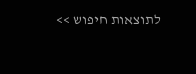לתוצאות חיפוש >>